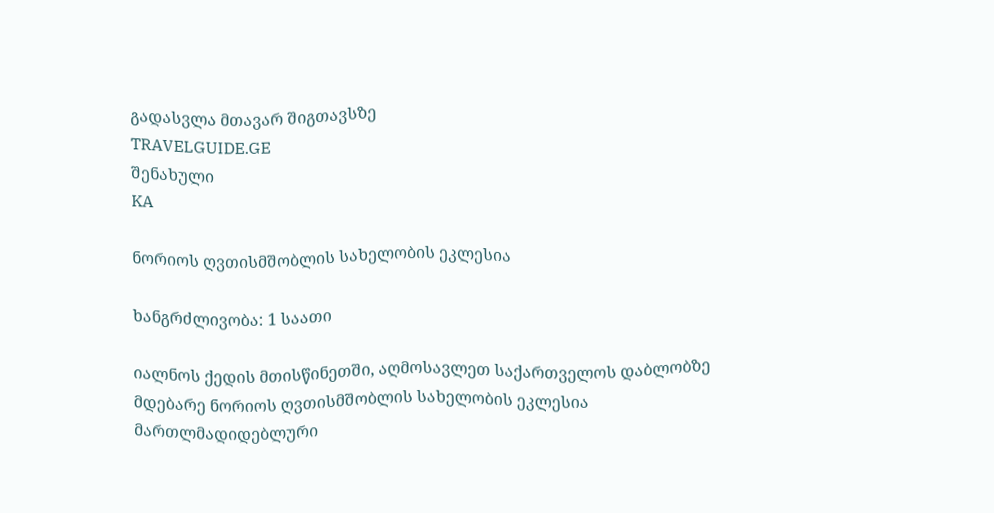გადასვლა მთავარ შიგთავსზე
TRAVELGUIDE.GE
შენახული
KA

ნორიოს ღვთისმშობლის სახელობის ეკლესია

ხანგრძლივობა: 1 საათი

იალნოს ქედის მთისწინეთში, აღმოსავლეთ საქართველოს დაბლობზე მდებარე ნორიოს ღვთისმშობლის სახელობის ეკლესია მართლმადიდებლური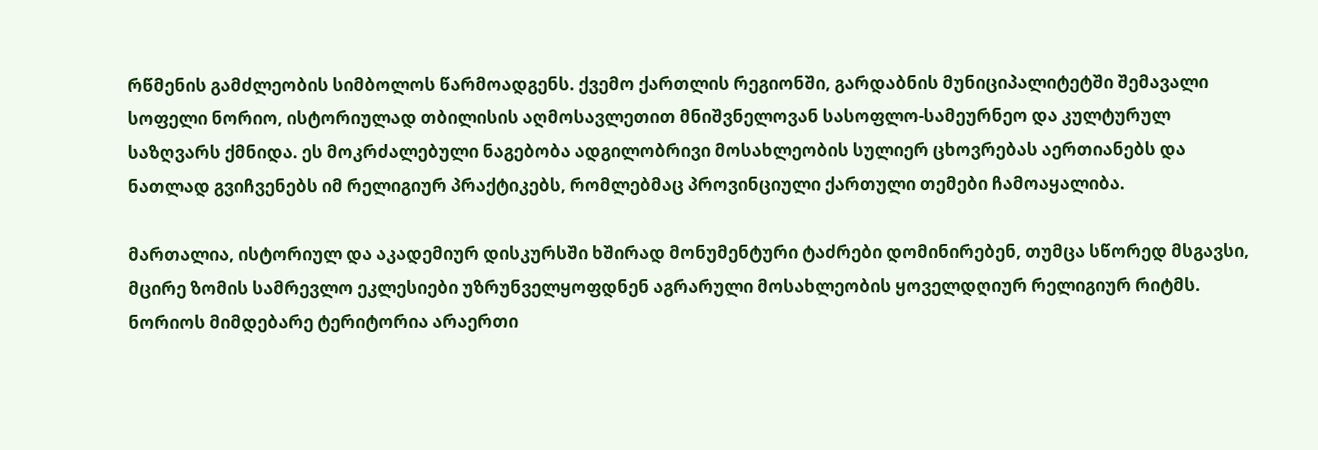რწმენის გამძლეობის სიმბოლოს წარმოადგენს. ქვემო ქართლის რეგიონში, გარდაბნის მუნიციპალიტეტში შემავალი სოფელი ნორიო, ისტორიულად თბილისის აღმოსავლეთით მნიშვნელოვან სასოფლო-სამეურნეო და კულტურულ საზღვარს ქმნიდა. ეს მოკრძალებული ნაგებობა ადგილობრივი მოსახლეობის სულიერ ცხოვრებას აერთიანებს და ნათლად გვიჩვენებს იმ რელიგიურ პრაქტიკებს, რომლებმაც პროვინციული ქართული თემები ჩამოაყალიბა.

მართალია, ისტორიულ და აკადემიურ დისკურსში ხშირად მონუმენტური ტაძრები დომინირებენ, თუმცა სწორედ მსგავსი, მცირე ზომის სამრევლო ეკლესიები უზრუნველყოფდნენ აგრარული მოსახლეობის ყოველდღიურ რელიგიურ რიტმს. ნორიოს მიმდებარე ტერიტორია არაერთი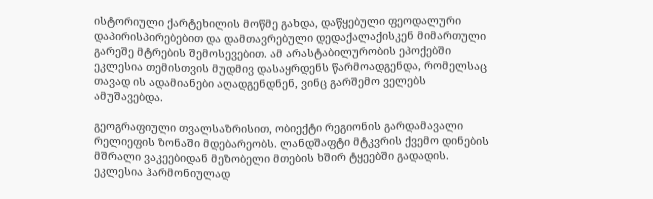ისტორიული ქარტეხილის მოწმე გახდა, დაწყებული ფეოდალური დაპირისპირებებით და დამთავრებული დედაქალაქისკენ მიმართული გარეშე მტრების შემოსევებით. ამ არასტაბილურობის ეპოქებში ეკლესია თემისთვის მუდმივ დასაყრდენს წარმოადგენდა, რომელსაც თავად ის ადამიანები აღადგენდნენ, ვინც გარშემო ველებს ამუშავებდა.

გეოგრაფიული თვალსაზრისით, ობიექტი რეგიონის გარდამავალი რელიეფის ზონაში მდებარეობს. ლანდშაფტი მტკვრის ქვემო დინების მშრალი ვაკეებიდან მეზობელი მთების ხშირ ტყეებში გადადის. ეკლესია ჰარმონიულად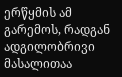ერწყმის ამ გარემოს, რადგან ადგილობრივი მასალითაა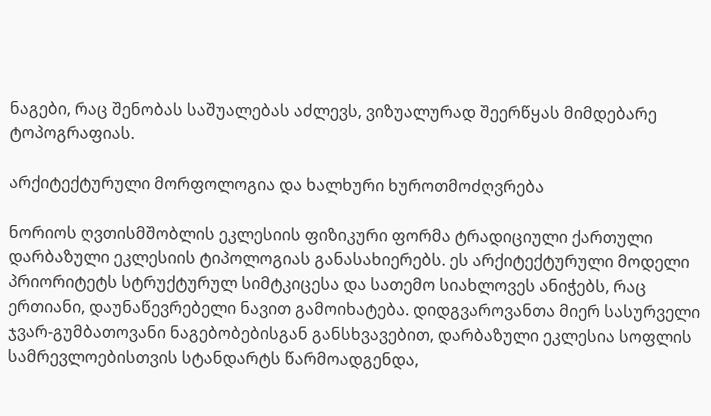ნაგები, რაც შენობას საშუალებას აძლევს, ვიზუალურად შეერწყას მიმდებარე ტოპოგრაფიას.

არქიტექტურული მორფოლოგია და ხალხური ხუროთმოძღვრება

ნორიოს ღვთისმშობლის ეკლესიის ფიზიკური ფორმა ტრადიციული ქართული დარბაზული ეკლესიის ტიპოლოგიას განასახიერებს. ეს არქიტექტურული მოდელი პრიორიტეტს სტრუქტურულ სიმტკიცესა და სათემო სიახლოვეს ანიჭებს, რაც ერთიანი, დაუნაწევრებელი ნავით გამოიხატება. დიდგვაროვანთა მიერ სასურველი ჯვარ-გუმბათოვანი ნაგებობებისგან განსხვავებით, დარბაზული ეკლესია სოფლის სამრევლოებისთვის სტანდარტს წარმოადგენდა,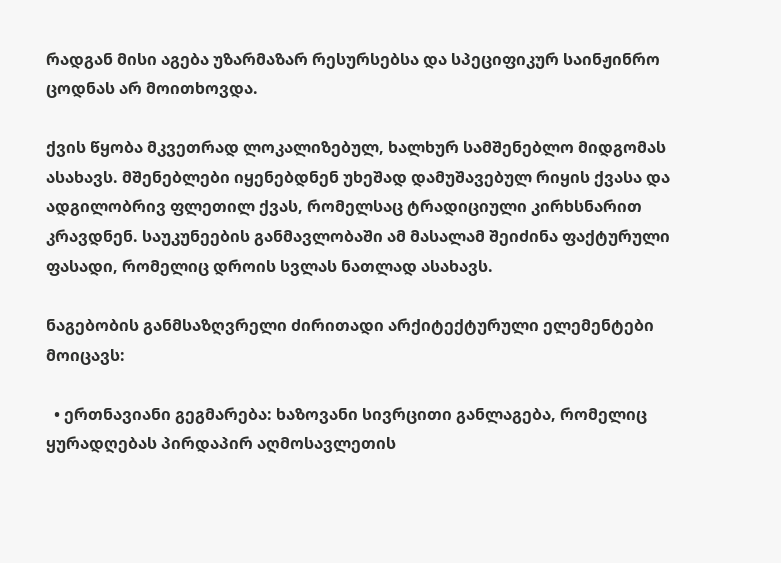რადგან მისი აგება უზარმაზარ რესურსებსა და სპეციფიკურ საინჟინრო ცოდნას არ მოითხოვდა.

ქვის წყობა მკვეთრად ლოკალიზებულ, ხალხურ სამშენებლო მიდგომას ასახავს. მშენებლები იყენებდნენ უხეშად დამუშავებულ რიყის ქვასა და ადგილობრივ ფლეთილ ქვას, რომელსაც ტრადიციული კირხსნარით კრავდნენ. საუკუნეების განმავლობაში ამ მასალამ შეიძინა ფაქტურული ფასადი, რომელიც დროის სვლას ნათლად ასახავს.

ნაგებობის განმსაზღვრელი ძირითადი არქიტექტურული ელემენტები მოიცავს:

  • ერთნავიანი გეგმარება: ხაზოვანი სივრცითი განლაგება, რომელიც ყურადღებას პირდაპირ აღმოსავლეთის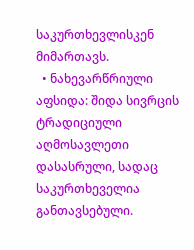საკურთხევლისკენ მიმართავს.
  • ნახევარწრიული აფსიდა: შიდა სივრცის ტრადიციული აღმოსავლეთი დასასრული, სადაც საკურთხეველია განთავსებული.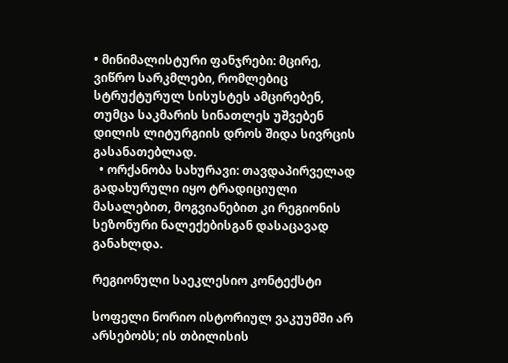• მინიმალისტური ფანჯრები: მცირე, ვიწრო სარკმლები, რომლებიც სტრუქტურულ სისუსტეს ამცირებენ, თუმცა საკმარის სინათლეს უშვებენ დილის ლიტურგიის დროს შიდა სივრცის გასანათებლად.
  • ორქანობა სახურავი: თავდაპირველად გადახურული იყო ტრადიციული მასალებით, მოგვიანებით კი რეგიონის სეზონური ნალექებისგან დასაცავად განახლდა.

რეგიონული საეკლესიო კონტექსტი

სოფელი ნორიო ისტორიულ ვაკუუმში არ არსებობს; ის თბილისის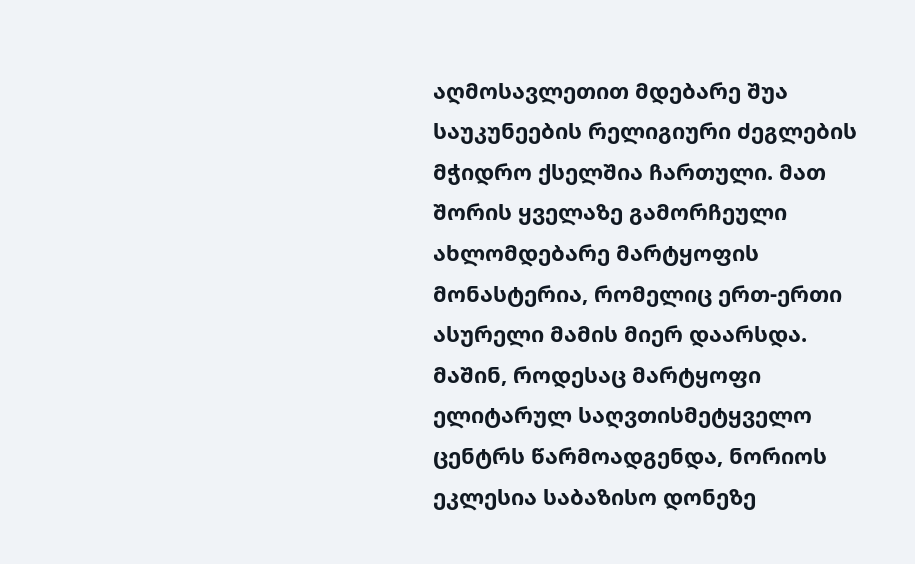აღმოსავლეთით მდებარე შუა საუკუნეების რელიგიური ძეგლების მჭიდრო ქსელშია ჩართული. მათ შორის ყველაზე გამორჩეული ახლომდებარე მარტყოფის მონასტერია, რომელიც ერთ-ერთი ასურელი მამის მიერ დაარსდა. მაშინ, როდესაც მარტყოფი ელიტარულ საღვთისმეტყველო ცენტრს წარმოადგენდა, ნორიოს ეკლესია საბაზისო დონეზე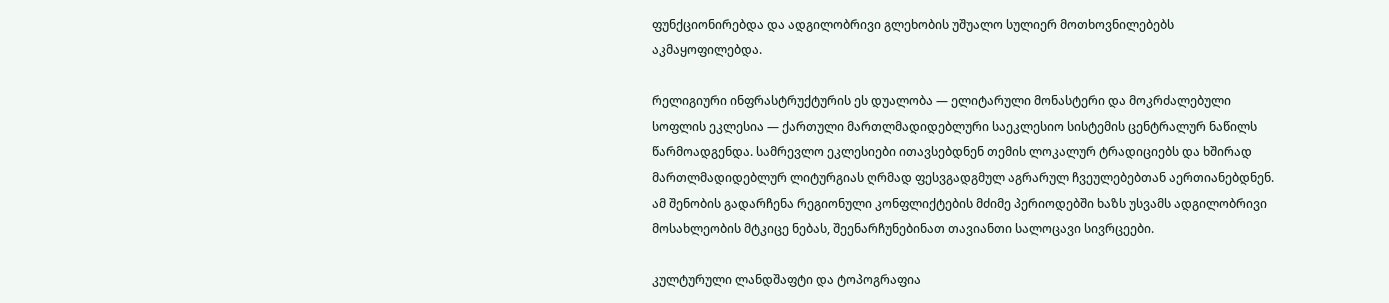ფუნქციონირებდა და ადგილობრივი გლეხობის უშუალო სულიერ მოთხოვნილებებს აკმაყოფილებდა.

რელიგიური ინფრასტრუქტურის ეს დუალობა — ელიტარული მონასტერი და მოკრძალებული სოფლის ეკლესია — ქართული მართლმადიდებლური საეკლესიო სისტემის ცენტრალურ ნაწილს წარმოადგენდა. სამრევლო ეკლესიები ითავსებდნენ თემის ლოკალურ ტრადიციებს და ხშირად მართლმადიდებლურ ლიტურგიას ღრმად ფესვგადგმულ აგრარულ ჩვეულებებთან აერთიანებდნენ. ამ შენობის გადარჩენა რეგიონული კონფლიქტების მძიმე პერიოდებში ხაზს უსვამს ადგილობრივი მოსახლეობის მტკიცე ნებას, შეენარჩუნებინათ თავიანთი სალოცავი სივრცეები.

კულტურული ლანდშაფტი და ტოპოგრაფია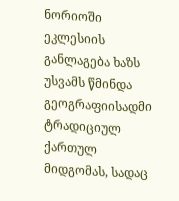ნორიოში ეკლესიის განლაგება ხაზს უსვამს წმინდა გეოგრაფიისადმი ტრადიციულ ქართულ მიდგომას, სადაც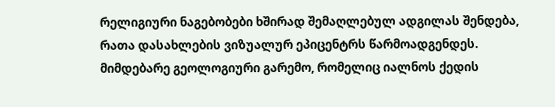რელიგიური ნაგებობები ხშირად შემაღლებულ ადგილას შენდება, რათა დასახლების ვიზუალურ ეპიცენტრს წარმოადგენდეს. მიმდებარე გეოლოგიური გარემო, რომელიც იალნოს ქედის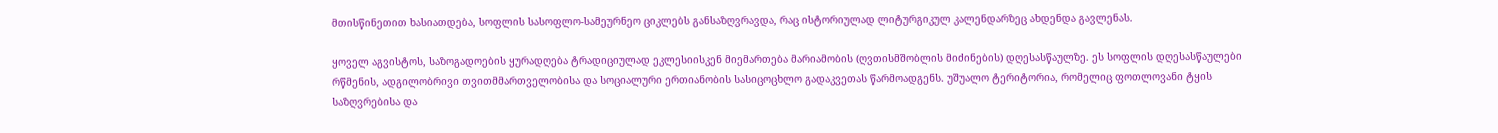მთისწინეთით ხასიათდება, სოფლის სასოფლო-სამეურნეო ციკლებს განსაზღვრავდა, რაც ისტორიულად ლიტურგიკულ კალენდარზეც ახდენდა გავლენას.

ყოველ აგვისტოს, საზოგადოების ყურადღება ტრადიციულად ეკლესიისკენ მიემართება მარიამობის (ღვთისმშობლის მიძინების) დღესასწაულზე. ეს სოფლის დღესასწაულები რწმენის, ადგილობრივი თვითმმართველობისა და სოციალური ერთიანობის სასიცოცხლო გადაკვეთას წარმოადგენს. უშუალო ტერიტორია, რომელიც ფოთლოვანი ტყის საზღვრებისა და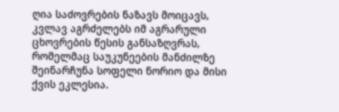ღია საძოვრების ნაზავს მოიცავს, კვლავ აგრძელებს იმ აგრარული ცხოვრების წესის განსაზღვრას, რომელმაც საუკუნეების მანძილზე შეინარჩუნა სოფელი ნორიო და მისი ქვის ეკლესია.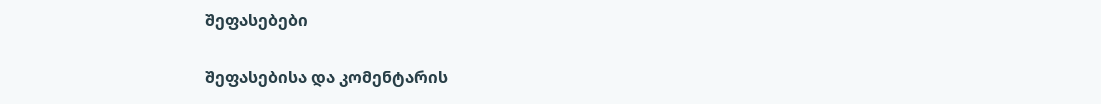შეფასებები

შეფასებისა და კომენტარის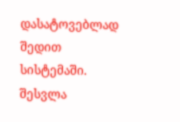დასატოვებლად შედით სისტემაში. შესვლა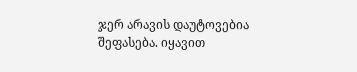ჯერ არავის დაუტოვებია შეფასება. იყავით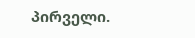პირველი.